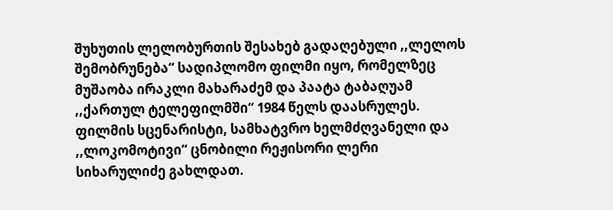შუხუთის ლელობურთის შესახებ გადაღებული ,,ლელოს შემობრუნება“ სადიპლომო ფილმი იყო, რომელზეც მუშაობა ირაკლი მახარაძემ და პაატა ტაბაღუამ ,,ქართულ ტელეფილმში“ 1984 წელს დაასრულეს. ფილმის სცენარისტი, სამხატვრო ხელმძღვანელი და ,,ლოკომოტივი“ ცნობილი რეჟისორი ლერი სიხარულიძე გახლდათ.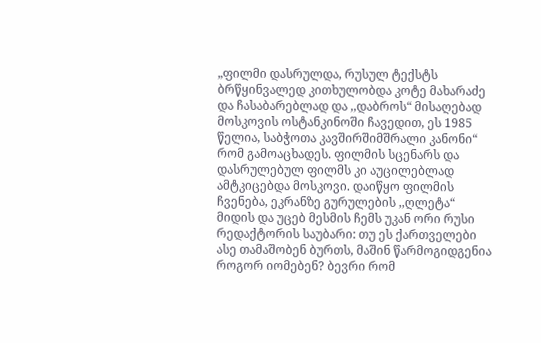„ფილმი დასრულდა, რუსულ ტექსტს ბრწყინვალედ კითხულობდა კოტე მახარაძე და ჩასაბარებლად და ,,დაბროს“ მისაღებად მოსკოვის ოსტანკინოში ჩავედით, ეს 1985 წელია, საბჭოთა კავშირშიმშრალი კანონი“ რომ გამოაცხადეს. ფილმის სცენარს და დასრულებულ ფილმს კი აუცილებლად ამტკიცებდა მოსკოვი. დაიწყო ფილმის ჩვენება, ეკრანზე გურულების ,,ღლეტა“ მიდის და უცებ მესმის ჩემს უკან ორი რუსი რედაქტორის საუბარი: თუ ეს ქართველები ასე თამაშობენ ბურთს, მაშინ წარმოგიდგენია როგორ იომებენ? ბევრი რომ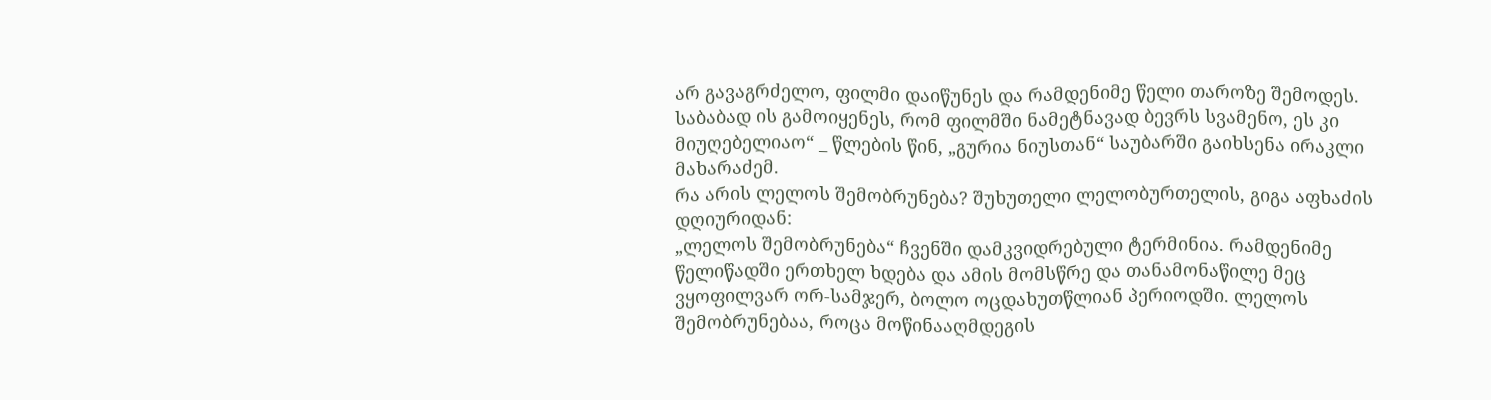არ გავაგრძელო, ფილმი დაიწუნეს და რამდენიმე წელი თაროზე შემოდეს. საბაბად ის გამოიყენეს, რომ ფილმში ნამეტნავად ბევრს სვამენო, ეს კი მიუღებელიაო“ _ წლების წინ, „გურია ნიუსთან“ საუბარში გაიხსენა ირაკლი მახარაძემ.
რა არის ლელოს შემობრუნება? შუხუთელი ლელობურთელის, გიგა აფხაძის დღიურიდან:
„ლელოს შემობრუნება“ ჩვენში დამკვიდრებული ტერმინია. რამდენიმე წელიწადში ერთხელ ხდება და ამის მომსწრე და თანამონაწილე მეც ვყოფილვარ ორ-სამჯერ, ბოლო ოცდახუთწლიან პერიოდში. ლელოს შემობრუნებაა, როცა მოწინააღმდეგის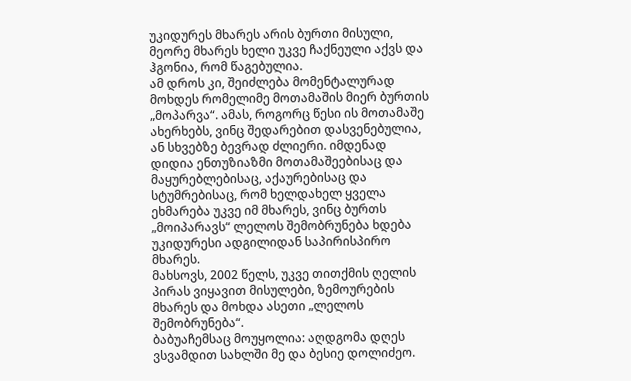უკიდურეს მხარეს არის ბურთი მისული, მეორე მხარეს ხელი უკვე ჩაქნეული აქვს და ჰგონია, რომ წაგებულია.
ამ დროს კი, შეიძლება მომენტალურად მოხდეს რომელიმე მოთამაშის მიერ ბურთის „მოპარვა“. ამას, როგორც წესი ის მოთამაშე ახერხებს, ვინც შედარებით დასვენებულია, ან სხვებზე ბევრად ძლიერი. იმდენად დიდია ენთუზიაზმი მოთამაშეებისაც და მაყურებლებისაც, აქაურებისაც და სტუმრებისაც, რომ ხელდახელ ყველა ეხმარება უკვე იმ მხარეს, ვინც ბურთს „მოიპარავს“ ლელოს შემობრუნება ხდება უკიდურესი ადგილიდან საპირისპირო მხარეს.
მახსოვს, 2002 წელს, უკვე თითქმის ღელის პირას ვიყავით მისულები, ზემოურების მხარეს და მოხდა ასეთი „ლელოს შემობრუნება“.
ბაბუაჩემსაც მოუყოლია: აღდგომა დღეს ვსვამდით სახლში მე და ბესიე დოლიძეო.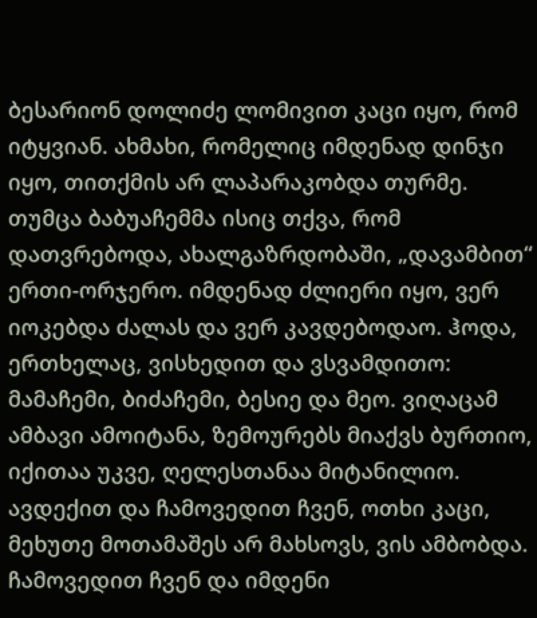ბესარიონ დოლიძე ლომივით კაცი იყო, რომ იტყვიან. ახმახი, რომელიც იმდენად დინჯი იყო, თითქმის არ ლაპარაკობდა თურმე. თუმცა ბაბუაჩემმა ისიც თქვა, რომ დათვრებოდა, ახალგაზრდობაში, „დავამბით“ ერთი-ორჯერო. იმდენად ძლიერი იყო, ვერ იოკებდა ძალას და ვერ კავდებოდაო. ჰოდა, ერთხელაც, ვისხედით და ვსვამდითო: მამაჩემი, ბიძაჩემი, ბესიე და მეო. ვიღაცამ ამბავი ამოიტანა, ზემოურებს მიაქვს ბურთიო, იქითაა უკვე, ღელესთანაა მიტანილიო. ავდექით და ჩამოვედით ჩვენ, ოთხი კაცი, მეხუთე მოთამაშეს არ მახსოვს, ვის ამბობდა. ჩამოვედით ჩვენ და იმდენი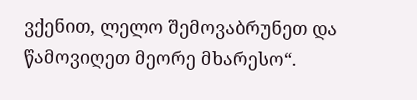ვქენით, ლელო შემოვაბრუნეთ და წამოვიღეთ მეორე მხარესო“.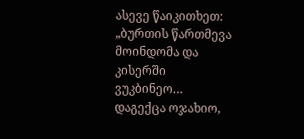ასევე წაიკითხეთ: „ბურთის წართმევა მოინდომა და კისერში ვუკბინეო… დაგექცა ოჯახიო,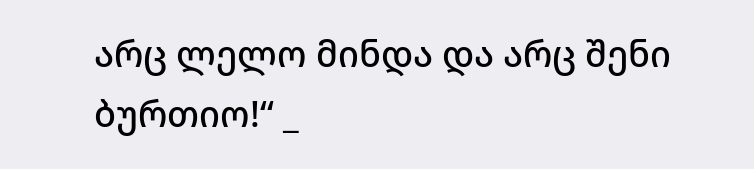არც ლელო მინდა და არც შენი ბურთიო!“ _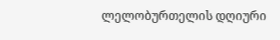ლელობურთელის დღიური